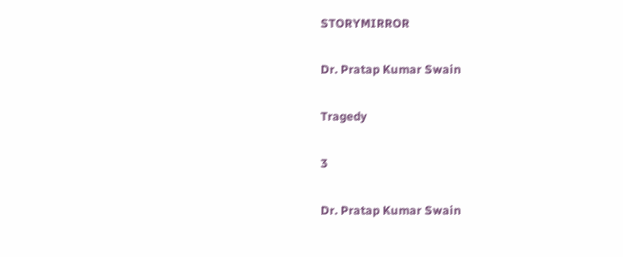STORYMIRROR

Dr. Pratap Kumar Swain

Tragedy

3

Dr. Pratap Kumar Swain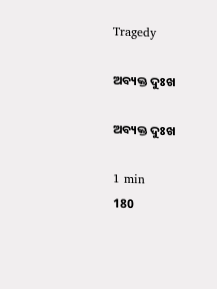Tragedy

ଅବ୍ୟକ୍ତ ଦୁଃଖ

ଅବ୍ୟକ୍ତ ଦୁଃଖ

1 min
180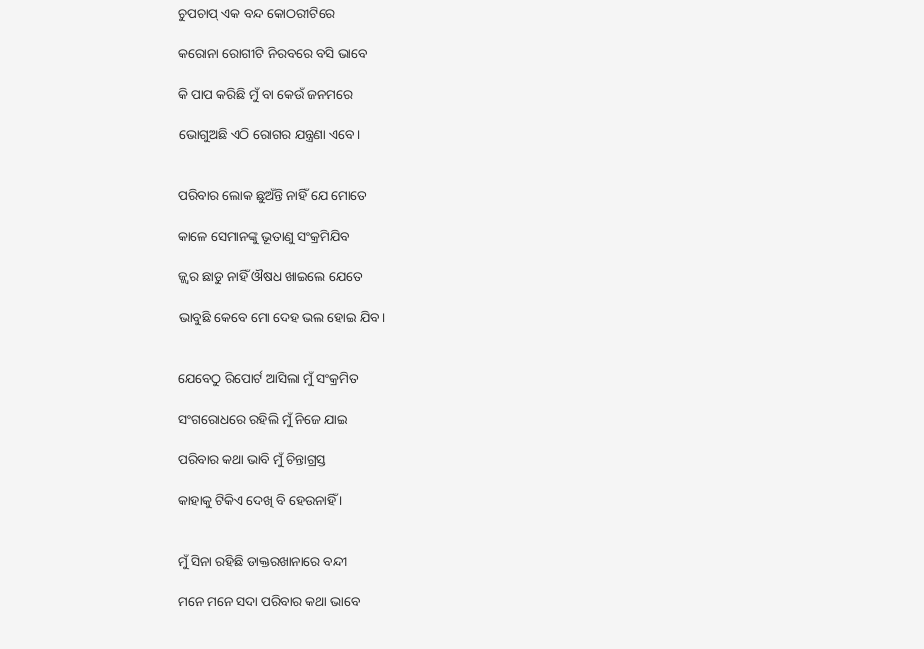ଚୁପଚାପ୍ ଏକ ବନ୍ଦ କୋଠରୀଟିରେ

କରୋନା ରୋଗୀଟି ନିରବରେ ବସି ଭାବେ

କି ପାପ କରିଛି ମୁଁ ବା କେଉଁ ଜନମରେ

ଭୋଗୁଅଛି ଏଠି ରୋଗର ଯନ୍ତ୍ରଣା ଏବେ।


ପରିବାର ଲୋକ ଛୁଅଁନ୍ତି ନାହିଁ ଯେ ମୋତେ

କାଳେ ସେମାନଙ୍କୁ ଭୂତାଣୁ ସଂକ୍ରମିଯିବ

ଜ୍ଜ୍ୱର ଛାଡୁ ନାହିଁ ଔଷଧ ଖାଇଲେ ଯେତେ

ଭାବୁଛି କେବେ ମୋ ଦେହ ଭଲ ହୋଇ ଯିବ।


ଯେବେଠୁ ରିପୋର୍ଟ ଆସିଲା ମୁଁ ସଂକ୍ରମିତ

ସଂଗରୋଧରେ ରହିଲି ମୁଁ ନିଜେ ଯାଇ

ପରିବାର କଥା ଭାବି ମୁଁ ଚିନ୍ତାଗ୍ରସ୍ତ

କାହାକୁ ଟିକିଏ ଦେଖି ବି ହେଉନାହିଁ ।


ମୁଁ ସିନା ରହିଛି ଡାକ୍ତରଖାନାରେ ବନ୍ଦୀ

ମନେ ମନେ ସଦା ପରିବାର କଥା ଭାବେ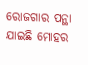ରୋଜଗାର ପନ୍ଥା ଯାଇଛି ମୋହର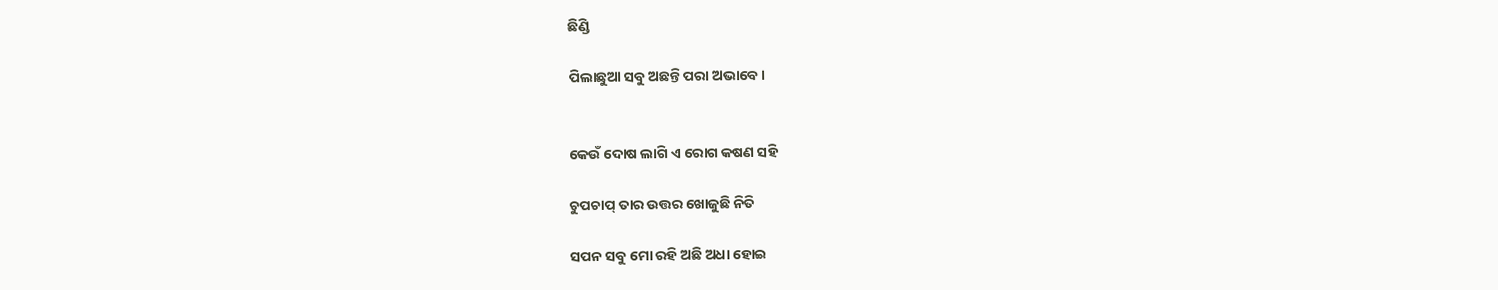ଛିଣ୍ଡି

ପିଲାଛୁଆ ସବୁ ଅଛନ୍ତି ପରା ଅଭାବେ।


କେଉଁ ଦୋଷ ଲାଗି ଏ ରୋଗ କଷଣ ସହି

ଚୁପଚାପ୍ ତାର ଉତ୍ତର ଖୋଜୁଛି ନିତି

ସପନ ସବୁ ମୋ ରହି ଅଛି ଅଧା ହୋଇ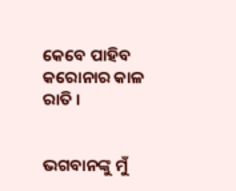କେବେ ପାହିବ କରୋନାର କାଳ ରାତି ।


ଭଗବାନଙ୍କୁ ମୁଁ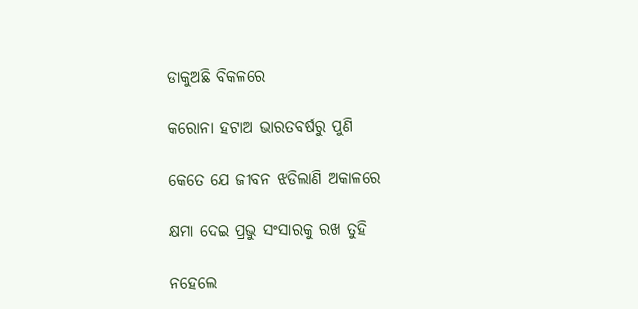ଡାକୁଅଛି ବିକଳରେ

କରୋନା ହଟାଅ ଭାରତବର୍ଷରୁ ପୁଣି

କେତେ ଯେ ଜୀବନ ଝଡିଲାଣି ଅକାଳରେ

କ୍ଷମା ଦେଇ ପ୍ରଭୁ ସଂସାରକୁ ରଖ ତୁହି

ନହେଲେ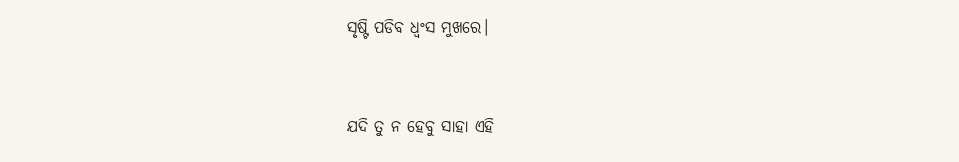ସୃଷ୍ଟି ପଡିବ ଧ୍ୱଂସ ମୁଖରେ।


ଯଦି ତୁ ନ ହେବୁ ସାହା ଏହି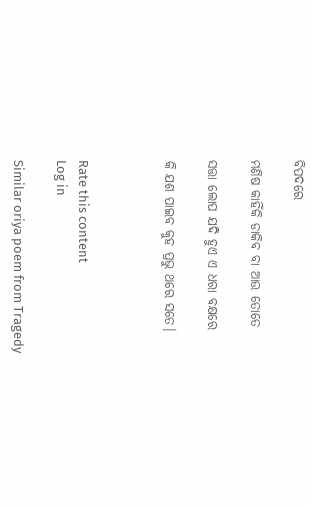ବିପଦରେ

ମଣିଷ କାହିଁକି ଡାକିବ ବା ଆଉ ତୋତେ

ସତ୍ତା ଲୋପ ଯଦି ହୁଏ ଏ ଧରା ବକ୍ଷରେ

କି ଯଶ ପାଇବ କୁହ ପ୍ରଭୁ ଥରେ ସତେ।



Rate this content
Log in

Similar oriya poem from Tragedy